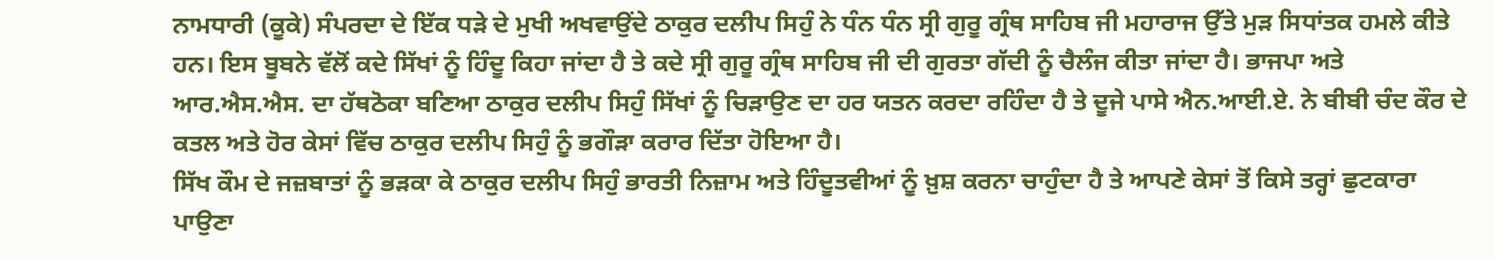ਨਾਮਧਾਰੀ (ਕੂਕੇ) ਸੰਪਰਦਾ ਦੇ ਇੱਕ ਧੜੇ ਦੇ ਮੁਖੀ ਅਖਵਾਉਂਦੇ ਠਾਕੁਰ ਦਲੀਪ ਸਿਹੁੰ ਨੇ ਧੰਨ ਧੰਨ ਸ੍ਰੀ ਗੁਰੂ ਗ੍ਰੰਥ ਸਾਹਿਬ ਜੀ ਮਹਾਰਾਜ ਉੱਤੇ ਮੁੜ ਸਿਧਾਂਤਕ ਹਮਲੇ ਕੀਤੇ ਹਨ। ਇਸ ਬੂਬਨੇ ਵੱਲੋਂ ਕਦੇ ਸਿੱਖਾਂ ਨੂੰ ਹਿੰਦੂ ਕਿਹਾ ਜਾਂਦਾ ਹੈ ਤੇ ਕਦੇ ਸ੍ਰੀ ਗੁਰੂ ਗ੍ਰੰਥ ਸਾਹਿਬ ਜੀ ਦੀ ਗੁਰਤਾ ਗੱਦੀ ਨੂੰ ਚੈਲੰਜ ਕੀਤਾ ਜਾਂਦਾ ਹੈ। ਭਾਜਪਾ ਅਤੇ ਆਰ.ਐਸ.ਐਸ. ਦਾ ਹੱਥਠੋਕਾ ਬਣਿਆ ਠਾਕੁਰ ਦਲੀਪ ਸਿਹੁੰ ਸਿੱਖਾਂ ਨੂੰ ਚਿੜਾਉਣ ਦਾ ਹਰ ਯਤਨ ਕਰਦਾ ਰਹਿੰਦਾ ਹੈ ਤੇ ਦੂਜੇ ਪਾਸੇ ਐਨ.ਆਈ.ਏ. ਨੇ ਬੀਬੀ ਚੰਦ ਕੌਰ ਦੇ ਕਤਲ ਅਤੇ ਹੋਰ ਕੇਸਾਂ ਵਿੱਚ ਠਾਕੁਰ ਦਲੀਪ ਸਿਹੁੰ ਨੂੰ ਭਗੌੜਾ ਕਰਾਰ ਦਿੱਤਾ ਹੋਇਆ ਹੈ।
ਸਿੱਖ ਕੌਮ ਦੇ ਜਜ਼ਬਾਤਾਂ ਨੂੰ ਭੜਕਾ ਕੇ ਠਾਕੁਰ ਦਲੀਪ ਸਿਹੁੰ ਭਾਰਤੀ ਨਿਜ਼ਾਮ ਅਤੇ ਹਿੰਦੂਤਵੀਆਂ ਨੂੰ ਖ਼ੁਸ਼ ਕਰਨਾ ਚਾਹੁੰਦਾ ਹੈ ਤੇ ਆਪਣੇ ਕੇਸਾਂ ਤੋਂ ਕਿਸੇ ਤਰ੍ਹਾਂ ਛੁਟਕਾਰਾ ਪਾਉਣਾ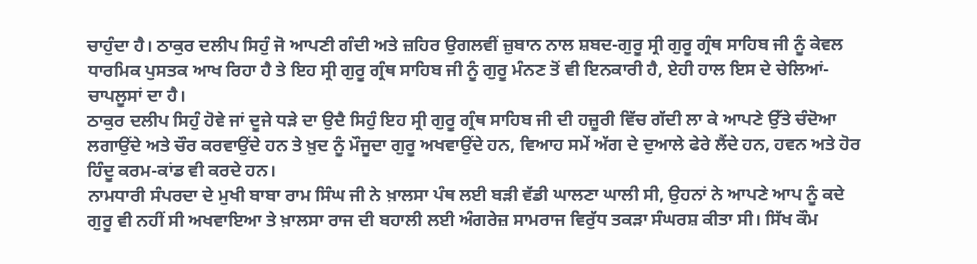ਚਾਹੁੰਦਾ ਹੈ। ਠਾਕੁਰ ਦਲੀਪ ਸਿਹੁੰ ਜੋ ਆਪਣੀ ਗੰਦੀ ਅਤੇ ਜ਼ਹਿਰ ਉਗਲਵੀਂ ਜ਼ੁਬਾਨ ਨਾਲ ਸ਼ਬਦ-ਗੁਰੂ ਸ੍ਰੀ ਗੁਰੂ ਗ੍ਰੰਥ ਸਾਹਿਬ ਜੀ ਨੂੰ ਕੇਵਲ ਧਾਰਮਿਕ ਪੁਸਤਕ ਆਖ ਰਿਹਾ ਹੈ ਤੇ ਇਹ ਸ੍ਰੀ ਗੁਰੂ ਗ੍ਰੰਥ ਸਾਹਿਬ ਜੀ ਨੂੰ ਗੁਰੂ ਮੰਨਣ ਤੋਂ ਵੀ ਇਨਕਾਰੀ ਹੈ, ਏਹੀ ਹਾਲ ਇਸ ਦੇ ਚੇਲਿਆਂ-ਚਾਪਲੂਸਾਂ ਦਾ ਹੈ।
ਠਾਕੁਰ ਦਲੀਪ ਸਿਹੁੰ ਹੋਵੇ ਜਾਂ ਦੂਜੇ ਧੜੇ ਦਾ ਉਦੈ ਸਿਹੁੰ ਇਹ ਸ੍ਰੀ ਗੁਰੂ ਗ੍ਰੰਥ ਸਾਹਿਬ ਜੀ ਦੀ ਹਜ਼ੂਰੀ ਵਿੱਚ ਗੱਦੀ ਲਾ ਕੇ ਆਪਣੇ ਉੱਤੇ ਚੰਦੋਆ ਲਗਾਉਂਦੇ ਅਤੇ ਚੌਰ ਕਰਵਾਉਂਦੇ ਹਨ ਤੇ ਖ਼ੁਦ ਨੂੰ ਮੌਜੂਦਾ ਗੁਰੂ ਅਖਵਾਉਂਦੇ ਹਨ, ਵਿਆਹ ਸਮੇਂ ਅੱਗ ਦੇ ਦੁਆਲੇ ਫੇਰੇ ਲੈਂਦੇ ਹਨ, ਹਵਨ ਅਤੇ ਹੋਰ ਹਿੰਦੂ ਕਰਮ-ਕਾਂਡ ਵੀ ਕਰਦੇ ਹਨ।
ਨਾਮਧਾਰੀ ਸੰਪਰਦਾ ਦੇ ਮੁਖੀ ਬਾਬਾ ਰਾਮ ਸਿੰਘ ਜੀ ਨੇ ਖ਼ਾਲਸਾ ਪੰਥ ਲਈ ਬੜੀ ਵੱਡੀ ਘਾਲਣਾ ਘਾਲੀ ਸੀ, ਉਹਨਾਂ ਨੇ ਆਪਣੇ ਆਪ ਨੂੰ ਕਦੇ ਗੁਰੂ ਵੀ ਨਹੀਂ ਸੀ ਅਖਵਾਇਆ ਤੇ ਖ਼ਾਲਸਾ ਰਾਜ ਦੀ ਬਹਾਲੀ ਲਈ ਅੰਗਰੇਜ਼ ਸਾਮਰਾਜ ਵਿਰੁੱਧ ਤਕੜਾ ਸੰਘਰਸ਼ ਕੀਤਾ ਸੀ। ਸਿੱਖ ਕੌਮ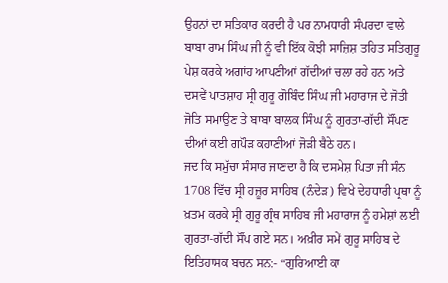ਉਹਨਾਂ ਦਾ ਸਤਿਕਾਰ ਕਰਦੀ ਹੈ ਪਰ ਨਾਮਧਾਰੀ ਸੰਪਰਦਾ ਵਾਲੇ ਬਾਬਾ ਰਾਮ ਸਿੰਘ ਜੀ ਨੂੰ ਵੀ ਇੱਕ ਕੋਝੀ ਸਾਜ਼ਿਸ਼ ਤਹਿਤ ਸਤਿਗੁਰੂ ਪੇਸ਼ ਕਰਕੇ ਅਗਾਂਹ ਆਪਣੀਆਂ ਗੱਦੀਆਂ ਚਲਾ ਰਹੇ ਹਨ ਅਤੇ ਦਸਵੇਂ ਪਾਤਸ਼ਾਹ ਸ੍ਰੀ ਗੁਰੂ ਗੋਬਿੰਦ ਸਿੰਘ ਜੀ ਮਹਾਰਾਜ ਦੇ ਜੋਤੀ ਜੋਤਿ ਸਮਾਉਣ ਤੇ ਬਾਬਾ ਬਾਲਕ ਸਿੰਘ ਨੂੰ ਗੁਰਤਾ-ਗੱਦੀ ਸੌਂਪਣ ਦੀਆਂ ਕਈ ਗਪੌੜ ਕਹਾਣੀਆਂ ਜੋੜੀ ਬੈਠੇ ਹਨ।
ਜਦ ਕਿ ਸਮੁੱਚਾ ਸੰਸਾਰ ਜਾਣਦਾ ਹੈ ਕਿ ਦਸਮੇਸ਼ ਪਿਤਾ ਜੀ ਸੰਨ 1708 ਵਿੱਚ ਸ੍ਰੀ ਹਜ਼ੂਰ ਸਾਹਿਬ (ਨੰਦੇੜ) ਵਿਖੇ ਦੇਹਧਾਰੀ ਪ੍ਰਥਾ ਨੂੰ ਖ਼ਤਮ ਕਰਕੇ ਸ੍ਰੀ ਗੁਰੂ ਗ੍ਰੰਥ ਸਾਹਿਬ ਜੀ ਮਹਾਰਾਜ ਨੂੰ ਹਮੇਸ਼ਾਂ ਲਈ ਗੁਰਤਾ-ਗੱਦੀ ਸੌਂਪ ਗਏ ਸਨ। ਅਖ਼ੀਰ ਸਮੇਂ ਗੁਰੂ ਸਾਹਿਬ ਦੇ ਇਤਿਹਾਸਕ ਬਚਨ ਸਨ:- “ਗੁਰਿਆਈ ਕਾ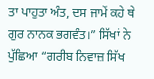ਤਾ ਪਾਹੁਤਾ ਅੰਤ, ਦਸ ਜਾਮੇਂ ਕਹੇ ਥੇ ਗੁਰ ਨਾਨਕ ਭਗਵੰਤ।” ਸਿੱਖਾਂ ਨੇ ਪੁੱਛਿਆ “ਗਰੀਬ ਨਿਵਾਜ਼ ਸਿੱਖ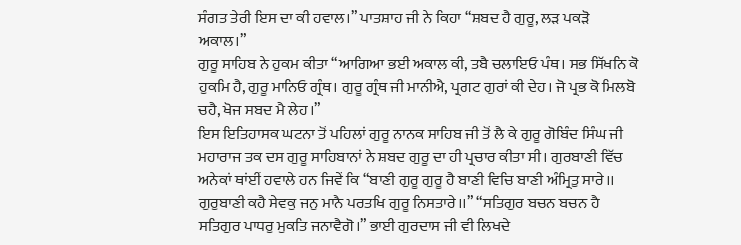ਸੰਗਤ ਤੇਰੀ ਇਸ ਦਾ ਕੀ ਹਵਾਲ।” ਪਾਤਸ਼ਾਹ ਜੀ ਨੇ ਕਿਹਾ “ਸ਼ਬਦ ਹੈ ਗੁਰੂ, ਲੜ ਪਕੜੋ ਅਕਾਲ।”
ਗੁਰੂ ਸਾਹਿਬ ਨੇ ਹੁਕਮ ਕੀਤਾ “ਆਗਿਆ ਭਈ ਅਕਾਲ ਕੀ, ਤਬੈ ਚਲਾਇਓ ਪੰਥ। ਸਭ ਸਿੱਖਨਿ ਕੋ ਹੁਕਮਿ ਹੈ, ਗੁਰੂ ਮਾਨਿਓ ਗ੍ਰੰਥ। ਗੁਰੂ ਗ੍ਰੰਥ ਜੀ ਮਾਨੀਐ, ਪ੍ਰਗਟ ਗੁਰਾਂ ਕੀ ਦੇਹ। ਜੋ ਪ੍ਰਭ ਕੋ ਮਿਲਬੋ ਚਹੈ, ਖੋਜ ਸਬਦ ਮੈ ਲੇਹ।”
ਇਸ ਇਤਿਹਾਸਕ ਘਟਨਾ ਤੋਂ ਪਹਿਲਾਂ ਗੁਰੂ ਨਾਨਕ ਸਾਹਿਬ ਜੀ ਤੋਂ ਲੈ ਕੇ ਗੁਰੂ ਗੋਬਿੰਦ ਸਿੰਘ ਜੀ ਮਹਾਰਾਜ ਤਕ ਦਸ ਗੁਰੂ ਸਾਹਿਬਾਨਾਂ ਨੇ ਸ਼ਬਦ ਗੁਰੂ ਦਾ ਹੀ ਪ੍ਰਚਾਰ ਕੀਤਾ ਸੀ। ਗੁਰਬਾਣੀ ਵਿੱਚ ਅਨੇਕਾਂ ਥਾਂਈਂ ਹਵਾਲੇ ਹਨ ਜਿਵੇਂ ਕਿ “ਬਾਣੀ ਗੁਰੂ ਗੁਰੂ ਹੈ ਬਾਣੀ ਵਿਚਿ ਬਾਣੀ ਅੰਮ੍ਰਿਤੁ ਸਾਰੇ।। ਗੁਰੁਬਾਣੀ ਕਹੈ ਸੇਵਕੁ ਜਨੁ ਮਾਨੈ ਪਰਤਖਿ ਗੁਰੂ ਨਿਸਤਾਰੇ।।” “ਸਤਿਗੁਰ ਬਚਨ ਬਚਨ ਹੈ ਸਤਿਗੁਰ ਪਾਧਰੁ ਮੁਕਤਿ ਜਨਾਵੈਗੋ।” ਭਾਈ ਗੁਰਦਾਸ ਜੀ ਵੀ ਲਿਖਦੇ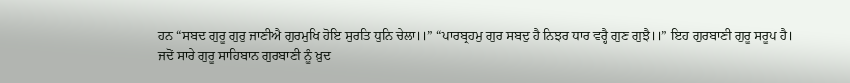ਹਨ “ਸਬਦ ਗੁਰੂ ਗੁਰੁ ਜਾਣੀਐ ਗੁਰਮੁਖਿ ਹੋਇ ਸੁਰਤਿ ਧੁਨਿ ਚੇਲਾ।।” “ਪਾਰਬ੍ਰਹਮੁ ਗੁਰ ਸਬਦੁ ਹੈ ਨਿਝਰ ਧਾਰ ਵਰ੍ਹੈ ਗੁਣ ਗੁਝੈ।।” ਇਹ ਗੁਰਬਾਣੀ ਗੁਰੂ ਸਰੂਪ ਹੈ।
ਜਦੋਂ ਸਾਰੇ ਗੁਰੂ ਸਾਹਿਬਾਨ ਗੁਰਬਾਣੀ ਨੂੰ ਖ਼ੁਦ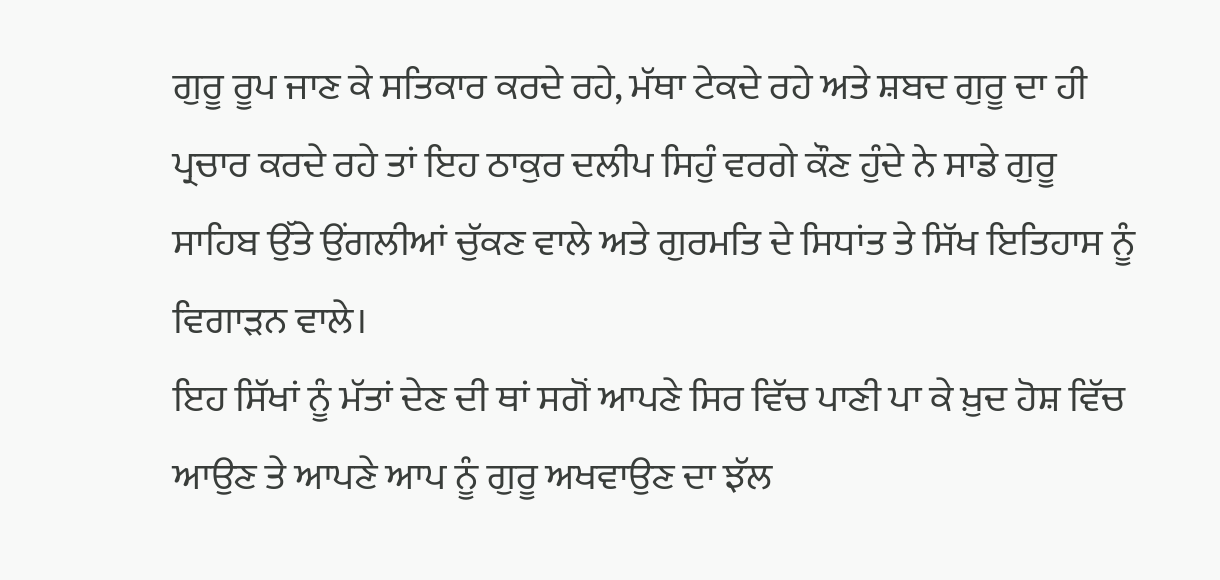ਗੁਰੂ ਰੂਪ ਜਾਣ ਕੇ ਸਤਿਕਾਰ ਕਰਦੇ ਰਹੇ, ਮੱਥਾ ਟੇਕਦੇ ਰਹੇ ਅਤੇ ਸ਼ਬਦ ਗੁਰੂ ਦਾ ਹੀ ਪ੍ਰਚਾਰ ਕਰਦੇ ਰਹੇ ਤਾਂ ਇਹ ਠਾਕੁਰ ਦਲੀਪ ਸਿਹੁੰ ਵਰਗੇ ਕੌਣ ਹੁੰਦੇ ਨੇ ਸਾਡੇ ਗੁਰੂ ਸਾਹਿਬ ਉੱਤੇ ਉਂਗਲੀਆਂ ਚੁੱਕਣ ਵਾਲੇ ਅਤੇ ਗੁਰਮਤਿ ਦੇ ਸਿਧਾਂਤ ਤੇ ਸਿੱਖ ਇਤਿਹਾਸ ਨੂੰ ਵਿਗਾੜਨ ਵਾਲੇ।
ਇਹ ਸਿੱਖਾਂ ਨੂੰ ਮੱਤਾਂ ਦੇਣ ਦੀ ਥਾਂ ਸਗੋਂ ਆਪਣੇ ਸਿਰ ਵਿੱਚ ਪਾਣੀ ਪਾ ਕੇ ਖ਼ੁਦ ਹੋਸ਼ ਵਿੱਚ ਆਉਣ ਤੇ ਆਪਣੇ ਆਪ ਨੂੰ ਗੁਰੂ ਅਖਵਾਉਣ ਦਾ ਝੱਲ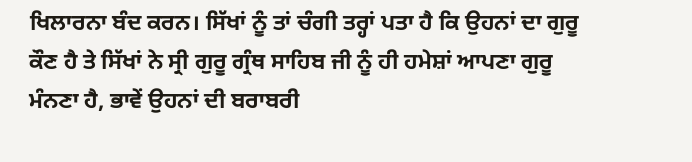ਖਿਲਾਰਨਾ ਬੰਦ ਕਰਨ। ਸਿੱਖਾਂ ਨੂੰ ਤਾਂ ਚੰਗੀ ਤਰ੍ਹਾਂ ਪਤਾ ਹੈ ਕਿ ਉਹਨਾਂ ਦਾ ਗੁਰੂ ਕੌਣ ਹੈ ਤੇ ਸਿੱਖਾਂ ਨੇ ਸ੍ਰੀ ਗੁਰੂ ਗ੍ਰੰਥ ਸਾਹਿਬ ਜੀ ਨੂੰ ਹੀ ਹਮੇਸ਼ਾਂ ਆਪਣਾ ਗੁਰੂ ਮੰਨਣਾ ਹੈ, ਭਾਵੇਂ ਉਹਨਾਂ ਦੀ ਬਰਾਬਰੀ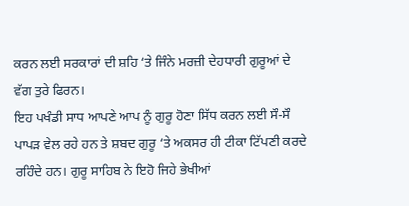ਕਰਨ ਲਈ ਸਰਕਾਰਾਂ ਦੀ ਸ਼ਹਿ ‘ਤੇ ਜਿੰਨੇ ਮਰਜ਼ੀ ਦੇਹਧਾਰੀ ਗੁਰੂਆਂ ਦੇ ਵੱਗ ਤੁਰੇ ਫਿਰਨ।
ਇਹ ਪਖੰਡੀ ਸਾਧ ਆਪਣੇ ਆਪ ਨੂੰ ਗੁਰੂ ਹੋਣਾ ਸਿੱਧ ਕਰਨ ਲਈ ਸੌ-ਸੌ ਪਾਪੜ ਵੇਲ ਰਹੇ ਹਨ ਤੇ ਸ਼ਬਦ ਗੁਰੂ ‘ਤੇ ਅਕਸਰ ਹੀ ਟੀਕਾ ਟਿੱਪਣੀ ਕਰਦੇ ਰਹਿੰਦੇ ਹਨ। ਗੁਰੂ ਸਾਹਿਬ ਨੇ ਇਹੋ ਜਿਹੇ ਭੇਖੀਆਂ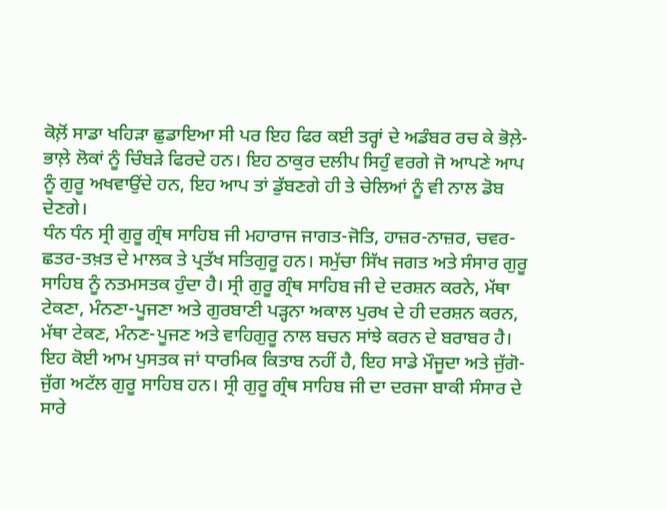ਕੋਲ਼ੋਂ ਸਾਡਾ ਖਹਿੜਾ ਛੁਡਾਇਆ ਸੀ ਪਰ ਇਹ ਫਿਰ ਕਈ ਤਰ੍ਹਾਂ ਦੇ ਅਡੰਬਰ ਰਚ ਕੇ ਭੋਲ਼ੇ-ਭਾਲ਼ੇ ਲੋਕਾਂ ਨੂੰ ਚਿੰਬੜੇ ਫਿਰਦੇ ਹਨ। ਇਹ ਠਾਕੁਰ ਦਲੀਪ ਸਿਹੁੰ ਵਰਗੇ ਜੋ ਆਪਣੇ ਆਪ ਨੂੰ ਗੁਰੂ ਅਖਵਾਉਂਦੇ ਹਨ, ਇਹ ਆਪ ਤਾਂ ਡੁੱਬਣਗੇ ਹੀ ਤੇ ਚੇਲਿਆਂ ਨੂੰ ਵੀ ਨਾਲ ਡੋਬ ਦੇਣਗੇ।
ਧੰਨ ਧੰਨ ਸ੍ਰੀ ਗੁਰੂ ਗ੍ਰੰਥ ਸਾਹਿਬ ਜੀ ਮਹਾਰਾਜ ਜਾਗਤ-ਜੋਤਿ, ਹਾਜ਼ਰ-ਨਾਜ਼ਰ, ਚਵਰ-ਛਤਰ-ਤਖ਼ਤ ਦੇ ਮਾਲਕ ਤੇ ਪ੍ਰਤੱਖ ਸਤਿਗੁਰੂ ਹਨ। ਸਮੁੱਚਾ ਸਿੱਖ ਜਗਤ ਅਤੇ ਸੰਸਾਰ ਗੁਰੂ ਸਾਹਿਬ ਨੂੰ ਨਤਮਸਤਕ ਹੁੰਦਾ ਹੈ। ਸ੍ਰੀ ਗੁਰੂ ਗ੍ਰੰਥ ਸਾਹਿਬ ਜੀ ਦੇ ਦਰਸ਼ਨ ਕਰਨੇ, ਮੱਥਾ ਟੇਕਣਾ, ਮੰਨਣਾ-ਪੂਜਣਾ ਅਤੇ ਗੁਰਬਾਣੀ ਪੜ੍ਹਨਾ ਅਕਾਲ ਪੁਰਖ ਦੇ ਹੀ ਦਰਸ਼ਨ ਕਰਨ, ਮੱਥਾ ਟੇਕਣ, ਮੰਨਣ-ਪੂਜਣ ਅਤੇ ਵਾਹਿਗੁਰੂ ਨਾਲ ਬਚਨ ਸਾਂਝੇ ਕਰਨ ਦੇ ਬਰਾਬਰ ਹੈ।
ਇਹ ਕੋਈ ਆਮ ਪੁਸਤਕ ਜਾਂ ਧਾਰਮਿਕ ਕਿਤਾਬ ਨਹੀਂ ਹੈ, ਇਹ ਸਾਡੇ ਮੌਜੂਦਾ ਅਤੇ ਜੁੱਗੋ-ਜੁੱਗ ਅਟੱਲ ਗੁਰੂ ਸਾਹਿਬ ਹਨ। ਸ੍ਰੀ ਗੁਰੂ ਗ੍ਰੰਥ ਸਾਹਿਬ ਜੀ ਦਾ ਦਰਜਾ ਬਾਕੀ ਸੰਸਾਰ ਦੇ ਸਾਰੇ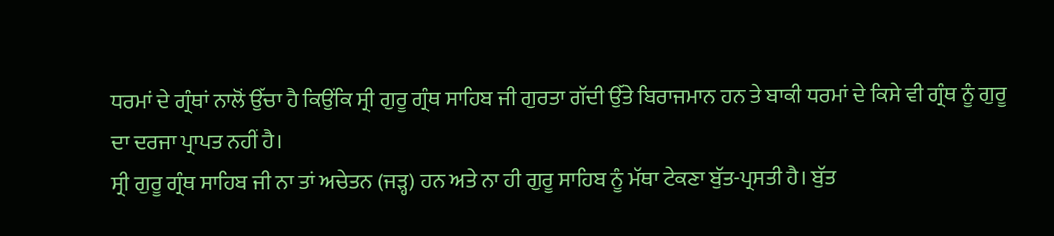ਧਰਮਾਂ ਦੇ ਗ੍ਰੰਥਾਂ ਨਾਲੋਂ ਉੱਚਾ ਹੈ ਕਿਉਂਕਿ ਸ੍ਰੀ ਗੁਰੂ ਗ੍ਰੰਥ ਸਾਹਿਬ ਜੀ ਗੁਰਤਾ ਗੱਦੀ ਉੱਤੇ ਬਿਰਾਜਮਾਨ ਹਨ ਤੇ ਬਾਕੀ ਧਰਮਾਂ ਦੇ ਕਿਸੇ ਵੀ ਗ੍ਰੰਥ ਨੂੰ ਗੁਰੂ ਦਾ ਦਰਜਾ ਪ੍ਰਾਪਤ ਨਹੀਂ ਹੈ।
ਸ੍ਰੀ ਗੁਰੂ ਗ੍ਰੰਥ ਸਾਹਿਬ ਜੀ ਨਾ ਤਾਂ ਅਚੇਤਨ (ਜੜ੍ਹ) ਹਨ ਅਤੇ ਨਾ ਹੀ ਗੁਰੂ ਸਾਹਿਬ ਨੂੰ ਮੱਥਾ ਟੇਕਣਾ ਬੁੱਤ-ਪ੍ਰਸਤੀ ਹੈ। ਬੁੱਤ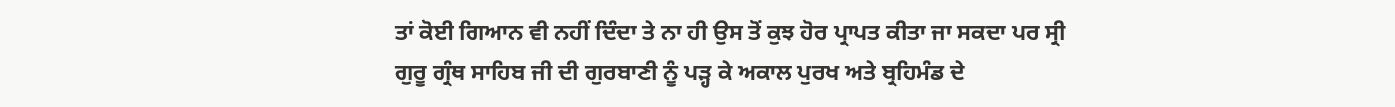ਤਾਂ ਕੋਈ ਗਿਆਨ ਵੀ ਨਹੀਂ ਦਿੰਦਾ ਤੇ ਨਾ ਹੀ ਉਸ ਤੋਂ ਕੁਝ ਹੋਰ ਪ੍ਰਾਪਤ ਕੀਤਾ ਜਾ ਸਕਦਾ ਪਰ ਸ੍ਰੀ ਗੁਰੂ ਗ੍ਰੰਥ ਸਾਹਿਬ ਜੀ ਦੀ ਗੁਰਬਾਣੀ ਨੂੰ ਪੜ੍ਹ ਕੇ ਅਕਾਲ ਪੁਰਖ ਅਤੇ ਬ੍ਰਹਿਮੰਡ ਦੇ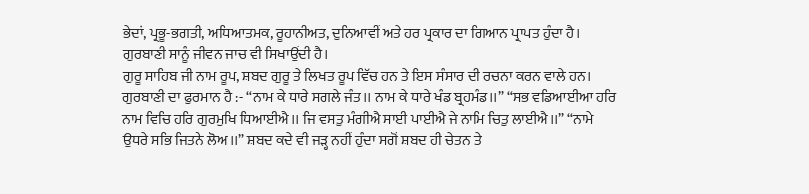ਭੇਦਾਂ, ਪ੍ਰਭੂ-ਭਗਤੀ, ਅਧਿਆਤਮਕ, ਰੂਹਾਨੀਅਤ, ਦੁਨਿਆਵੀਂ ਅਤੇ ਹਰ ਪ੍ਰਕਾਰ ਦਾ ਗਿਆਨ ਪ੍ਰਾਪਤ ਹੁੰਦਾ ਹੈ। ਗੁਰਬਾਣੀ ਸਾਨੂੰ ਜੀਵਨ ਜਾਚ ਵੀ ਸਿਖਾਉਂਦੀ ਹੈ।
ਗੁਰੂ ਸਾਹਿਬ ਜੀ ਨਾਮ ਰੂਪ, ਸ਼ਬਦ ਗੁਰੂ ਤੇ ਲਿਖਤ ਰੂਪ ਵਿੱਚ ਹਨ ਤੇ ਇਸ ਸੰਸਾਰ ਦੀ ਰਚਨਾ ਕਰਨ ਵਾਲੇ ਹਨ। ਗੁਰਬਾਣੀ ਦਾ ਫੁਰਮਾਨ ਹੈ :- “ਨਾਮ ਕੇ ਧਾਰੇ ਸਗਲੇ ਜੰਤ।। ਨਾਮ ਕੇ ਧਾਰੇ ਖੰਡ ਬ੍ਰਹਮੰਡ।।” “ਸਭ ਵਡਿਆਈਆ ਹਰਿ ਨਾਮ ਵਿਚਿ ਹਰਿ ਗੁਰਮੁਖਿ ਧਿਆਈਐ।। ਜਿ ਵਸਤੁ ਮੰਗੀਐ ਸਾਈ ਪਾਈਐ ਜੇ ਨਾਮਿ ਚਿਤੁ ਲਾਈਐ।।” “ਨਾਮੇ ਉਧਰੇ ਸਭਿ ਜਿਤਨੇ ਲੋਅ।।” ਸ਼ਬਦ ਕਦੇ ਵੀ ਜੜ੍ਹ ਨਹੀਂ ਹੁੰਦਾ ਸਗੋਂ ਸ਼ਬਦ ਹੀ ਚੇਤਨ ਤੇ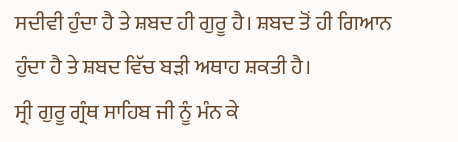ਸਦੀਵੀ ਹੁੰਦਾ ਹੈ ਤੇ ਸ਼ਬਦ ਹੀ ਗੁਰੂ ਹੈ। ਸ਼ਬਦ ਤੋਂ ਹੀ ਗਿਆਨ ਹੁੰਦਾ ਹੈ ਤੇ ਸ਼ਬਦ ਵਿੱਚ ਬੜੀ ਅਥਾਹ ਸ਼ਕਤੀ ਹੈ।
ਸ੍ਰੀ ਗੁਰੂ ਗ੍ਰੰਥ ਸਾਹਿਬ ਜੀ ਨੂੰ ਮੰਨ ਕੇ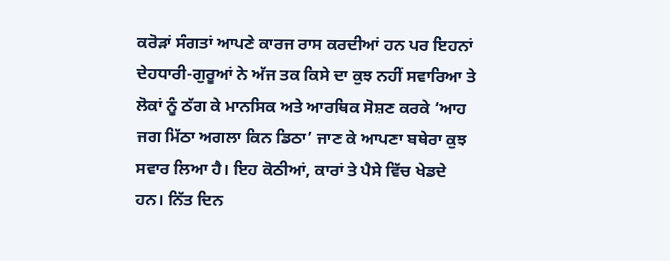ਕਰੋੜਾਂ ਸੰਗਤਾਂ ਆਪਣੇ ਕਾਰਜ ਰਾਸ ਕਰਦੀਆਂ ਹਨ ਪਰ ਇਹਨਾਂ ਦੇਹਧਾਰੀ-ਗੁਰੂਆਂ ਨੇ ਅੱਜ ਤਕ ਕਿਸੇ ਦਾ ਕੁਝ ਨਹੀਂ ਸਵਾਰਿਆ ਤੇ ਲੋਕਾਂ ਨੂੰ ਠੱਗ ਕੇ ਮਾਨਸਿਕ ਅਤੇ ਆਰਥਿਕ ਸੋਸ਼ਣ ਕਰਕੇ ‘ਆਹ ਜਗ ਮਿੱਠਾ ਅਗਲਾ ਕਿਨ ਡਿਠਾ’ ਜਾਣ ਕੇ ਆਪਣਾ ਬਥੇਰਾ ਕੁਝ ਸਵਾਰ ਲਿਆ ਹੈ। ਇਹ ਕੋਠੀਆਂ, ਕਾਰਾਂ ਤੇ ਪੈਸੇ ਵਿੱਚ ਖੇਡਦੇ ਹਨ। ਨਿੱਤ ਦਿਨ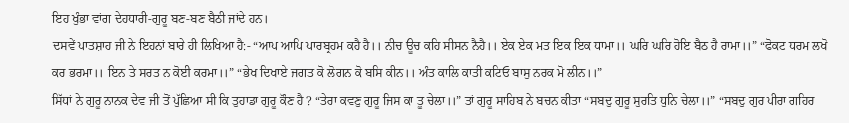ਇਹ ਖੁੰਭਾ ਵਾਂਗ ਦੇਹਧਾਰੀ-ਗੁਰੂ ਬਣ-ਬਣ ਬੈਠੀ ਜਾਂਦੇ ਹਨ।
ਦਸਵੇਂ ਪਾਤਸ਼ਾਹ ਜੀ ਨੇ ਇਹਨਾਂ ਬਾਰੇ ਹੀ ਲਿਖਿਆ ਹੈ:- “ਆਪ ਆਪਿ ਪਾਰਬ੍ਰਹਮ ਕਹੈ ਹੈ।। ਨੀਚ ਊਚ ਕਹਿ ਸੀਸਨ ਨੈਹੈ।। ਏਕ ਏਕ ਮਤ ਇਕ ਇਕ ਧਾਮਾ।। ਘਰਿ ਘਰਿ ਹੋਇ ਬੈਠ ਹੈ ਰਾਮਾ।।” “ਫੋਕਟ ਧਰਮ ਲਖੋ ਕਰ ਭਰਮਾ।। ਇਨ ਤੇ ਸਰਤ ਨ ਕੋਈ ਕਰਮਾ।।” “ਭੇਖ ਦਿਖਾਏ ਜਗਤ ਕੋ ਲੋਗਨ ਕੋ ਬਸਿ ਕੀਨ।। ਅੰਤ ਕਾਲਿ ਕਾਤੀ ਕਟਿਓ ਬਾਸੁ ਨਰਕ ਮੋ ਲੀਨ।।”
ਸਿੱਧਾਂ ਨੇ ਗੁਰੂ ਨਾਨਕ ਦੇਵ ਜੀ ਤੋਂ ਪੁੱਛਿਆ ਸੀ ਕਿ ਤੁਹਾਡਾ ਗੁਰੂ ਕੌਣ ਹੈ ? “ਤੇਰਾ ਕਵਣੁ ਗੁਰੂ ਜਿਸ ਕਾ ਤੂ ਚੇਲਾ।।” ਤਾਂ ਗੁਰੂ ਸਾਹਿਬ ਨੇ ਬਚਨ ਕੀਤਾ “ਸਬਦੁ ਗੁਰੂ ਸੁਰਤਿ ਧੁਨਿ ਚੇਲਾ।।” “ਸਬਦੁ ਗੁਰ ਪੀਰਾ ਗਹਿਰ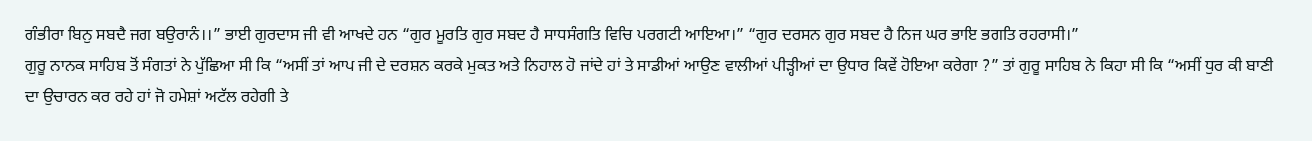ਗੰਭੀਰਾ ਬਿਨੁ ਸਬਦੈ ਜਗ ਬਉਰਾਨੰ।।” ਭਾਈ ਗੁਰਦਾਸ ਜੀ ਵੀ ਆਖਦੇ ਹਨ “ਗੁਰ ਮੂਰਤਿ ਗੁਰ ਸਬਦ ਹੈ ਸਾਧਸੰਗਤਿ ਵਿਚਿ ਪਰਗਟੀ ਆਇਆ।” “ਗੁਰ ਦਰਸਨ ਗੁਰ ਸਬਦ ਹੈ ਨਿਜ ਘਰ ਭਾਇ ਭਗਤਿ ਰਹਰਾਸੀ।”
ਗੁਰੂ ਨਾਨਕ ਸਾਹਿਬ ਤੋਂ ਸੰਗਤਾਂ ਨੇ ਪੁੱਛਿਆ ਸੀ ਕਿ “ਅਸੀਂ ਤਾਂ ਆਪ ਜੀ ਦੇ ਦਰਸ਼ਨ ਕਰਕੇ ਮੁਕਤ ਅਤੇ ਨਿਹਾਲ ਹੋ ਜਾਂਦੇ ਹਾਂ ਤੇ ਸਾਡੀਆਂ ਆਉਣ ਵਾਲੀਆਂ ਪੀੜ੍ਹੀਆਂ ਦਾ ਉਧਾਰ ਕਿਵੇਂ ਹੋਇਆ ਕਰੇਗਾ ?” ਤਾਂ ਗੁਰੂ ਸਾਹਿਬ ਨੇ ਕਿਹਾ ਸੀ ਕਿ “ਅਸੀਂ ਧੁਰ ਕੀ ਬਾਣੀ ਦਾ ਉਚਾਰਨ ਕਰ ਰਹੇ ਹਾਂ ਜੋ ਹਮੇਸ਼ਾਂ ਅਟੱਲ ਰਹੇਗੀ ਤੇ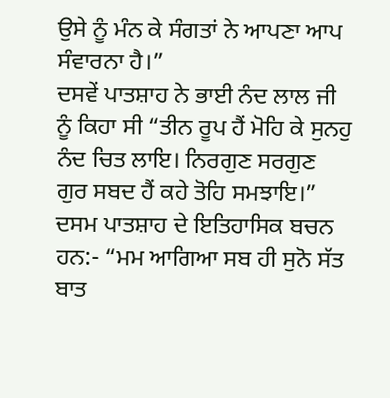ਉਸੇ ਨੂੰ ਮੰਨ ਕੇ ਸੰਗਤਾਂ ਨੇ ਆਪਣਾ ਆਪ ਸੰਵਾਰਨਾ ਹੈ।”
ਦਸਵੇਂ ਪਾਤਸ਼ਾਹ ਨੇ ਭਾਈ ਨੰਦ ਲਾਲ ਜੀ ਨੂੰ ਕਿਹਾ ਸੀ “ਤੀਨ ਰੂਪ ਹੈਂ ਮੋਹਿ ਕੇ ਸੁਨਹੁ ਨੰਦ ਚਿਤ ਲਾਇ। ਨਿਰਗੁਣ ਸਰਗੁਣ ਗੁਰ ਸਬਦ ਹੈਂ ਕਹੇ ਤੋਹਿ ਸਮਝਾਇ।”
ਦਸਮ ਪਾਤਸ਼ਾਹ ਦੇ ਇਤਿਹਾਸਿਕ ਬਚਨ ਹਨ:- “ਮਮ ਆਗਿਆ ਸਬ ਹੀ ਸੁਨੋ ਸੱਤ ਬਾਤ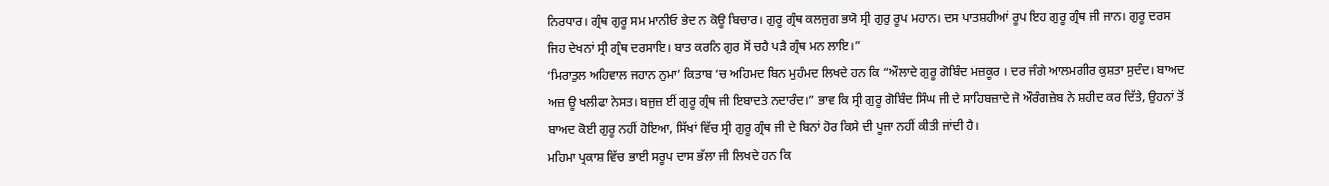ਨਿਰਧਾਰ। ਗ੍ਰੰਥ ਗੁਰੂ ਸਮ ਮਾਨੀਓ ਭੇਦ ਨ ਕੋਊ ਬਿਚਾਰ। ਗੁਰੂ ਗ੍ਰੰਥ ਕਲਜੁਗ ਭਯੋ ਸ੍ਰੀ ਗੁਰੁ ਰੂਪ ਮਹਾਨ। ਦਸ ਪਾਤਸ਼ਹੀਆਂ ਰੂਪ ਇਹ ਗੁਰੂ ਗ੍ਰੰਥ ਜੀ ਜਾਨ। ਗੁਰੂ ਦਰਸ ਜਿਹ ਦੇਖਨਾਂ ਸ੍ਰੀ ਗ੍ਰੰਥ ਦਰਸਾਇ। ਬਾਤ ਕਰਨਿ ਗੁਰ ਸੋਂ ਚਹੈ ਪੜੈ ਗ੍ਰੰਥ ਮਨ ਲਾਇ।”
‘ਮਿਰਾਤੁਲ ਅਹਿਵਾਲ ਜਹਾਨ ਨੁਮਾ’ ਕਿਤਾਬ ‘ਚ ਅਹਿਮਦ ਬਿਨ ਮੁਹੰਮਦ ਲਿਖਦੇ ਹਨ ਕਿ “ਔਲਾਦੇ ਗੁਰੂ ਗੋਬਿੰਦ ਮਜ਼ਕੂਰ । ਦਰ ਜੰਗੇ ਆਲਮਗੀਰ ਕੁਸ਼ਤਾ ਸੁਦੰਦ। ਬਾਅਦ ਅਜ਼ ਊ ਖਲੀਫਾ ਨੇਸਤ। ਬਜੁਜ਼ ਈਂ ਗੁਰੂ ਗ੍ਰੰਥ ਜੀ ਇਬਾਦਤੇ ਨਦਾਰੰਦ।” ਭਾਵ ਕਿ ਸ੍ਰੀ ਗੁਰੂ ਗੋਬਿੰਦ ਸਿੰਘ ਜੀ ਦੇ ਸਾਹਿਬਜ਼ਾਦੇ ਜੋ ਔਰੰਗਜ਼ੇਬ ਨੇ ਸ਼ਹੀਦ ਕਰ ਦਿੱਤੇ, ਉਹਨਾਂ ਤੋਂ ਬਾਅਦ ਕੋਈ ਗੁਰੂ ਨਹੀਂ ਹੋਇਆ, ਸਿੱਖਾਂ ਵਿੱਚ ਸ੍ਰੀ ਗੁਰੂ ਗ੍ਰੰਥ ਜੀ ਦੇ ਬਿਨਾਂ ਹੋਰ ਕਿਸੇ ਦੀ ਪੂਜਾ ਨਹੀਂ ਕੀਤੀ ਜਾਂਦੀ ਹੈ।
ਮਹਿਮਾ ਪ੍ਰਕਾਸ਼ ਵਿੱਚ ਭਾਈ ਸਰੂਪ ਦਾਸ ਭੱਲਾ ਜੀ ਲਿਖਦੇ ਹਨ ਕਿ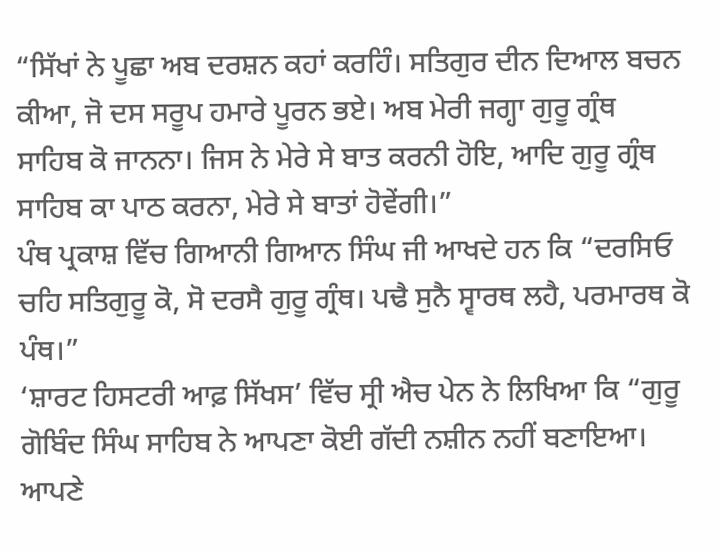“ਸਿੱਖਾਂ ਨੇ ਪੂਛਾ ਅਬ ਦਰਸ਼ਨ ਕਹਾਂ ਕਰਹਿੰ। ਸਤਿਗੁਰ ਦੀਨ ਦਿਆਲ ਬਚਨ ਕੀਆ, ਜੋ ਦਸ ਸਰੂਪ ਹਮਾਰੇ ਪੂਰਨ ਭਏ। ਅਬ ਮੇਰੀ ਜਗ੍ਹਾ ਗੁਰੂ ਗ੍ਰੰਥ ਸਾਹਿਬ ਕੋ ਜਾਨਨਾ। ਜਿਸ ਨੇ ਮੇਰੇ ਸੇ ਬਾਤ ਕਰਨੀ ਹੋਇ, ਆਦਿ ਗੁਰੂ ਗ੍ਰੰਥ ਸਾਹਿਬ ਕਾ ਪਾਠ ਕਰਨਾ, ਮੇਰੇ ਸੇ ਬਾਤਾਂ ਹੋਵੇਂਗੀ।”
ਪੰਥ ਪ੍ਰਕਾਸ਼ ਵਿੱਚ ਗਿਆਨੀ ਗਿਆਨ ਸਿੰਘ ਜੀ ਆਖਦੇ ਹਨ ਕਿ “ਦਰਸਿਓ ਚਹਿ ਸਤਿਗੁਰੂ ਕੋ, ਸੋ ਦਰਸੈ ਗੁਰੂ ਗ੍ਰੰਥ। ਪਢੈ ਸੁਨੈ ਸ੍ਵਾਰਥ ਲਹੈ, ਪਰਮਾਰਥ ਕੋ ਪੰਥ।”
‘ਸ਼ਾਰਟ ਹਿਸਟਰੀ ਆਫ਼ ਸਿੱਖਸ’ ਵਿੱਚ ਸ੍ਰੀ ਐਚ ਪੇਨ ਨੇ ਲਿਖਿਆ ਕਿ “ਗੁਰੂ ਗੋਬਿੰਦ ਸਿੰਘ ਸਾਹਿਬ ਨੇ ਆਪਣਾ ਕੋਈ ਗੱਦੀ ਨਸ਼ੀਨ ਨਹੀਂ ਬਣਾਇਆ। ਆਪਣੇ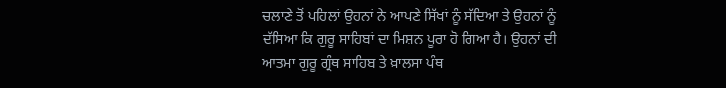ਚਲਾਣੇ ਤੋਂ ਪਹਿਲਾਂ ਉਹਨਾਂ ਨੇ ਆਪਣੇ ਸਿੱਖਾਂ ਨੂੰ ਸੱਦਿਆ ਤੇ ਉਹਨਾਂ ਨੂੰ ਦੱਸਿਆ ਕਿ ਗੁਰੂ ਸਾਹਿਬਾਂ ਦਾ ਮਿਸ਼ਨ ਪੂਰਾ ਹੋ ਗਿਆ ਹੈ। ਉਹਨਾਂ ਦੀ ਆਤਮਾ ਗੁਰੂ ਗ੍ਰੰਥ ਸਾਹਿਬ ਤੇ ਖ਼ਾਲਸਾ ਪੰਥ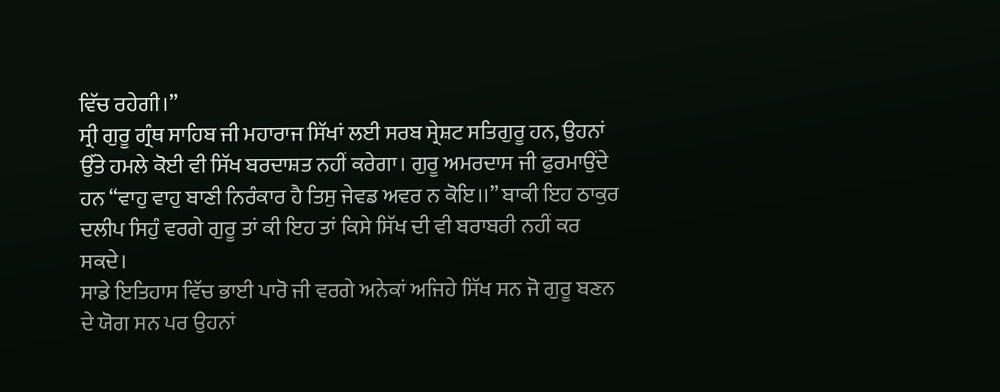ਵਿੱਚ ਰਹੇਗੀ।”
ਸ੍ਰੀ ਗੁਰੂ ਗ੍ਰੰਥ ਸਾਹਿਬ ਜੀ ਮਹਾਰਾਜ ਸਿੱਖਾਂ ਲਈ ਸਰਬ ਸ੍ਰੇਸ਼ਟ ਸਤਿਗੁਰੂ ਹਨ, ਉਹਨਾਂ ਉੱਤੇ ਹਮਲੇ ਕੋਈ ਵੀ ਸਿੱਖ ਬਰਦਾਸ਼ਤ ਨਹੀਂ ਕਰੇਗਾ। ਗੁਰੂ ਅਮਰਦਾਸ ਜੀ ਫੁਰਮਾਉਂਦੇ ਹਨ “ਵਾਹੁ ਵਾਹੁ ਬਾਣੀ ਨਿਰੰਕਾਰ ਹੈ ਤਿਸੁ ਜੇਵਡ ਅਵਰ ਨ ਕੋਇ।।” ਬਾਕੀ ਇਹ ਠਾਕੁਰ ਦਲੀਪ ਸਿਹੁੰ ਵਰਗੇ ਗੁਰੂ ਤਾਂ ਕੀ ਇਹ ਤਾਂ ਕਿਸੇ ਸਿੱਖ ਦੀ ਵੀ ਬਰਾਬਰੀ ਨਹੀਂ ਕਰ ਸਕਦੇ।
ਸਾਡੇ ਇਤਿਹਾਸ ਵਿੱਚ ਭਾਈ ਪਾਰੋ ਜੀ ਵਰਗੇ ਅਨੇਕਾਂ ਅਜਿਹੇ ਸਿੱਖ ਸਨ ਜੋ ਗੁਰੂ ਬਣਨ ਦੇ ਯੋਗ ਸਨ ਪਰ ਉਹਨਾਂ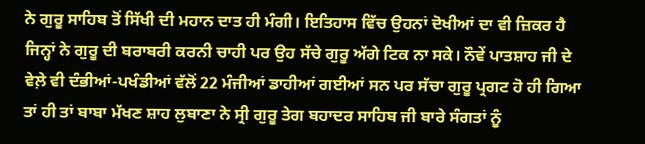ਨੇ ਗੁਰੂ ਸਾਹਿਬ ਤੋਂ ਸਿੱਖੀ ਦੀ ਮਹਾਨ ਦਾਤ ਹੀ ਮੰਗੀ। ਇਤਿਹਾਸ ਵਿੱਚ ਉਹਨਾਂ ਦੋਖੀਆਂ ਦਾ ਵੀ ਜ਼ਿਕਰ ਹੈ ਜਿਨ੍ਹਾਂ ਨੇ ਗੁਰੂ ਦੀ ਬਰਾਬਰੀ ਕਰਨੀ ਚਾਹੀ ਪਰ ਉਹ ਸੱਚੇ ਗੁਰੂ ਅੱਗੇ ਟਿਕ ਨਾ ਸਕੇ। ਨੌਵੇਂ ਪਾਤਸ਼ਾਹ ਜੀ ਦੇ ਵੇਲ਼ੇ ਵੀ ਦੰਭੀਆਂ-ਪਖੰਡੀਆਂ ਵੱਲੋਂ 22 ਮੰਜੀਆਂ ਡਾਹੀਆਂ ਗਈਆਂ ਸਨ ਪਰ ਸੱਚਾ ਗੁਰੂ ਪ੍ਰਗਟ ਹੋ ਹੀ ਗਿਆ ਤਾਂ ਹੀ ਤਾਂ ਬਾਬਾ ਮੱਖਣ ਸ਼ਾਹ ਲੁਬਾਣਾ ਨੇ ਸ੍ਰੀ ਗੁਰੂ ਤੇਗ ਬਹਾਦਰ ਸਾਹਿਬ ਜੀ ਬਾਰੇ ਸੰਗਤਾਂ ਨੂੰ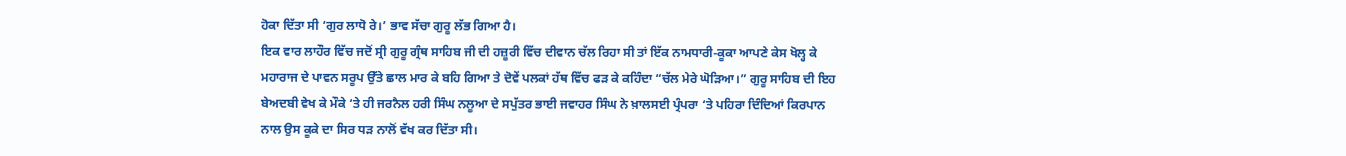ਹੋਕਾ ਦਿੱਤਾ ਸੀ ‘ਗੁਰ ਲਾਧੋ ਰੇ।’ ਭਾਵ ਸੱਚਾ ਗੁਰੂ ਲੱਭ ਗਿਆ ਹੈ।
ਇਕ ਵਾਰ ਲਾਹੌਰ ਵਿੱਚ ਜਦੋਂ ਸ੍ਰੀ ਗੁਰੂ ਗ੍ਰੰਥ ਸਾਹਿਬ ਜੀ ਦੀ ਹਜ਼ੂਰੀ ਵਿੱਚ ਦੀਵਾਨ ਚੱਲ ਰਿਹਾ ਸੀ ਤਾਂ ਇੱਕ ਨਾਮਧਾਰੀ-ਕੂਕਾ ਆਪਣੇ ਕੇਸ ਖੋਲ੍ਹ ਕੇ ਮਹਾਰਾਜ ਦੇ ਪਾਵਨ ਸਰੂਪ ਉੱਤੇ ਛਾਲ ਮਾਰ ਕੇ ਬਹਿ ਗਿਆ ਤੇ ਦੋਵੇਂ ਪਲਕਾਂ ਹੱਥ ਵਿੱਚ ਫੜ ਕੇ ਕਹਿੰਦਾ “ਚੱਲ ਮੇਰੇ ਘੋੜਿਆ।” ਗੁਰੂ ਸਾਹਿਬ ਦੀ ਇਹ ਬੇਅਦਬੀ ਵੇਖ ਕੇ ਮੌਕੇ ‘ਤੇ ਹੀ ਜਰਨੈਲ ਹਰੀ ਸਿੰਘ ਨਲੂਆ ਦੇ ਸਪੁੱਤਰ ਭਾਈ ਜਵਾਹਰ ਸਿੰਘ ਨੇ ਖ਼ਾਲਸਈ ਪ੍ਰੰਪਰਾ ‘ਤੇ ਪਹਿਰਾ ਦਿੰਦਿਆਂ ਕਿਰਪਾਨ ਨਾਲ ਉਸ ਕੂਕੇ ਦਾ ਸਿਰ ਧੜ ਨਾਲੋਂ ਵੱਖ ਕਰ ਦਿੱਤਾ ਸੀ।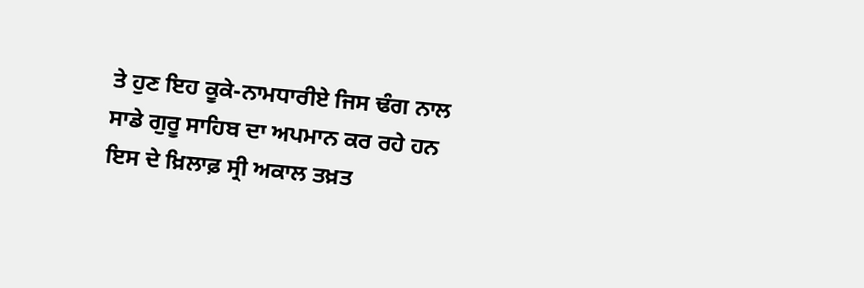ਤੇ ਹੁਣ ਇਹ ਕੂਕੇ-ਨਾਮਧਾਰੀਏ ਜਿਸ ਢੰਗ ਨਾਲ ਸਾਡੇ ਗੁਰੂ ਸਾਹਿਬ ਦਾ ਅਪਮਾਨ ਕਰ ਰਹੇ ਹਨ ਇਸ ਦੇ ਖ਼ਿਲਾਫ਼ ਸ੍ਰੀ ਅਕਾਲ ਤਖ਼ਤ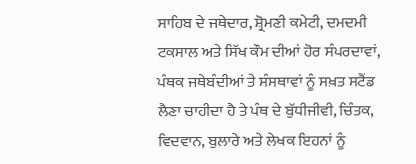ਸਾਹਿਬ ਦੇ ਜਥੇਦਾਰ, ਸ਼੍ਰੋਮਣੀ ਕਮੇਟੀ, ਦਮਦਮੀ ਟਕਸਾਲ ਅਤੇ ਸਿੱਖ ਕੌਮ ਦੀਆਂ ਹੋਰ ਸੰਪਰਦਾਵਾਂ, ਪੰਥਕ ਜਥੇਬੰਦੀਆਂ ਤੇ ਸੰਸਥਾਵਾਂ ਨੂੰ ਸਖ਼ਤ ਸਟੈਂਡ ਲੈਣਾ ਚਾਹੀਦਾ ਹੈ ਤੇ ਪੰਥ ਦੇ ਬੁੱਧੀਜੀਵੀ, ਚਿੰਤਕ, ਵਿਦਵਾਨ, ਬੁਲਾਰੇ ਅਤੇ ਲੇਖਕ ਇਹਨਾਂ ਨੂੰ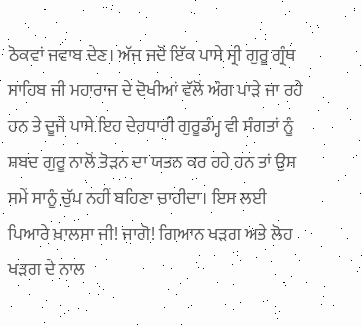ਠੋਕਵਾਂ ਜਵਾਬ ਦੇਣ। ਅੱਜ ਜਦੋਂ ਇੱਕ ਪਾਸੇ ਸ੍ਰੀ ਗੁਰੂ ਗ੍ਰੰਥ ਸਾਹਿਬ ਜੀ ਮਹਾਰਾਜ ਦੇ ਦੋਖੀਆਂ ਵੱਲੋਂ ਅੰਗ ਪਾੜੇ ਜਾ ਰਹੇ ਹਨ ਤੇ ਦੂਜੇ ਪਾਸੇ ਇਹ ਦੇਹਧਾਰੀ ਗੁਰੂਡੰਮ੍ਹ ਵੀ ਸੰਗਤਾਂ ਨੂੰ ਸ਼ਬਦ ਗੁਰੂ ਨਾਲੋਂ ਤੋੜਨ ਦਾ ਯਤਨ ਕਰ ਰਹੇ ਹਨ ਤਾਂ ਉਸ ਸਮੇਂ ਸਾਨੂੰ ਚੁੱਪ ਨਹੀਂ ਬਹਿਣਾ ਚਾਹੀਦਾ। ਇਸ ਲਈ ਪਿਆਰੇ ਖ਼ਾਲਸਾ ਜੀ! ਜਾਗੋ! ਗਿਆਨ ਖੜਗ ਅਤੇ ਲੋਹ ਖੜਗ ਦੇ ਨਾਲ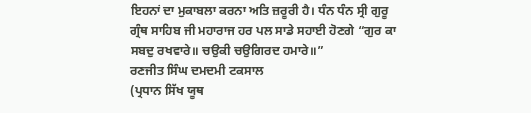ਇਹਨਾਂ ਦਾ ਮੁਕਾਬਲਾ ਕਰਨਾ ਅਤਿ ਜ਼ਰੂਰੀ ਹੈ। ਧੰਨ ਧੰਨ ਸ੍ਰੀ ਗੁਰੂ ਗ੍ਰੰਥ ਸਾਹਿਬ ਜੀ ਮਹਾਰਾਜ ਹਰ ਪਲ ਸਾਡੇ ਸਹਾਈ ਹੋਣਗੇ “ਗੁਰ ਕਾ ਸਬਦੁ ਰਖਵਾਰੇ॥ ਚਉਕੀ ਚਉਗਿਰਦ ਹਮਾਰੇ॥”
ਰਣਜੀਤ ਸਿੰਘ ਦਮਦਮੀ ਟਕਸਾਲ
(ਪ੍ਰਧਾਨ ਸਿੱਖ ਯੂਥ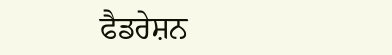ਫੈਡਰੇਸ਼ਨ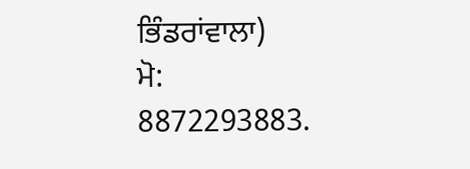ਭਿੰਡਰਾਂਵਾਲਾ)
ਮੋ: 8872293883.